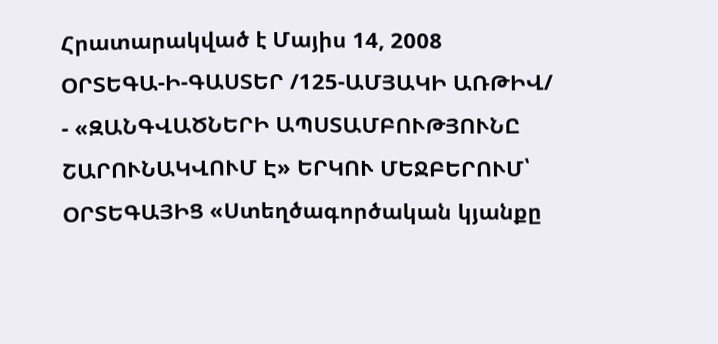Հրատարակված է Մայիս 14, 2008
ՕՐՏԵԳԱ-Ի-ԳԱՍՏԵՐ /125-ԱՄՅԱԿԻ ԱՌԹԻՎ/
- «ԶԱՆԳՎԱԾՆԵՐԻ ԱՊՍՏԱՄԲՈՒԹՅՈՒՆԸ ՇԱՐՈՒՆԱԿՎՈՒՄ Է» ԵՐԿՈՒ ՄԵՋԲԵՐՈՒՄ՝ ՕՐՏԵԳԱՅԻՑ «Ստեղծագործական կյանքը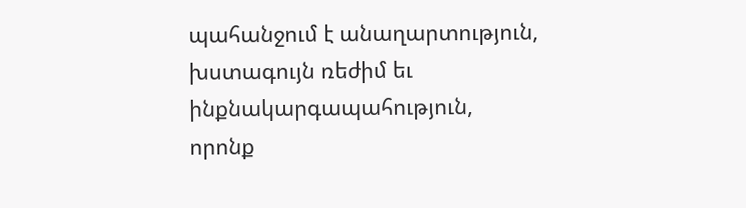պահանջում է անաղարտություն, խստագույն ռեժիմ եւ ինքնակարգապահություն, որոնք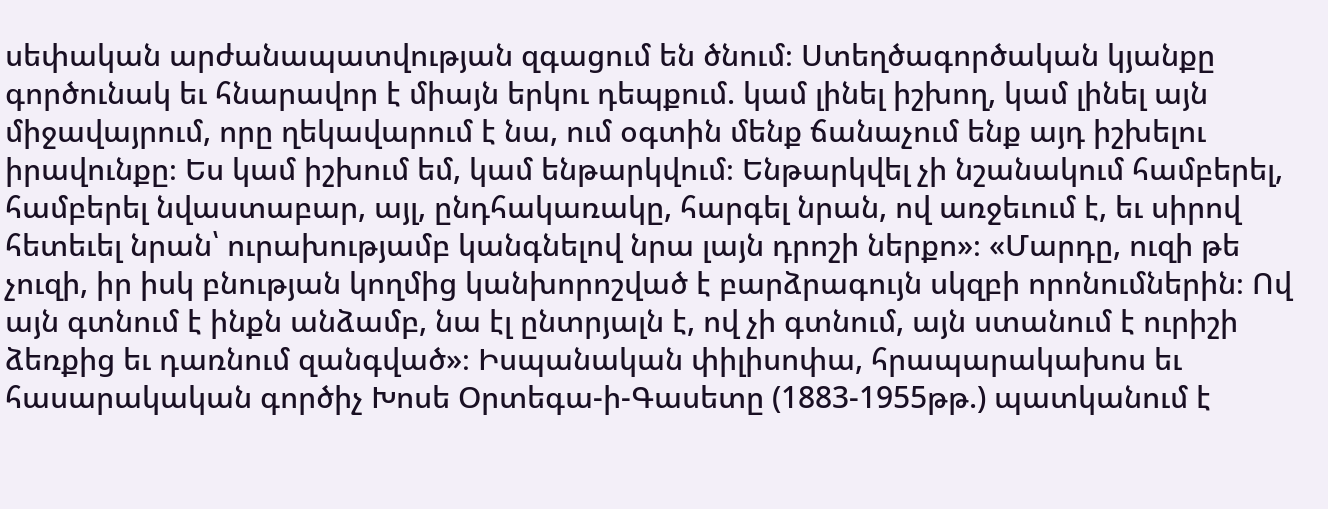սեփական արժանապատվության զգացում են ծնում։ Ստեղծագործական կյանքը գործունակ եւ հնարավոր է միայն երկու դեպքում. կամ լինել իշխող, կամ լինել այն միջավայրում, որը ղեկավարում է նա, ում օգտին մենք ճանաչում ենք այդ իշխելու իրավունքը։ Ես կամ իշխում եմ, կամ ենթարկվում։ Ենթարկվել չի նշանակում համբերել, համբերել նվաստաբար, այլ, ընդհակառակը, հարգել նրան, ով առջեւում է, եւ սիրով հետեւել նրան՝ ուրախությամբ կանգնելով նրա լայն դրոշի ներքո»։ «Մարդը, ուզի թե չուզի, իր իսկ բնության կողմից կանխորոշված է բարձրագույն սկզբի որոնումներին։ Ով այն գտնում է ինքն անձամբ, նա էլ ընտրյալն է, ով չի գտնում, այն ստանում է ուրիշի ձեռքից եւ դառնում զանգված»։ Իսպանական փիլիսոփա, հրապարակախոս եւ հասարակական գործիչ Խոսե Օրտեգա-ի-Գասետը (1883-1955թթ.) պատկանում է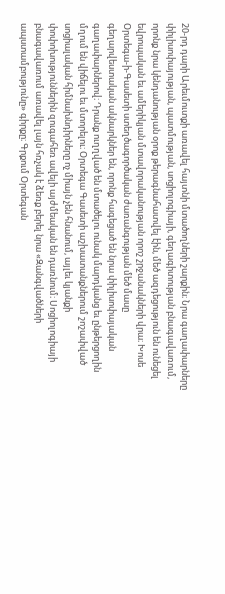20-րդ դարի Արեւմուտքի առավել հայտնի մտածողների շարքին։ Նրա գաղափարները փիլիսոփայության, պատմության, սոցիոլոգիայի, գեղագիտության բնագավառում, որոնք նրա կենդանության օրոք թերագնահատվել էին, մեծ ազդեցություն են ունեցել եվրոպական եւ ամերիկյան մտավորականության որոշ շրջանակների վրա։ Խոսե Օրտեգա-ի-Գասետի ստեղծագործական ժառանգության մեծ մասը գեղարվեստական ակնարկներ են, որոնք հագեցած են նրա փիլիսոփայական գաղափարներով։ Դրանք ուղղված են մտածելու ունակ մարդկանց եւ ընթերցողին մղում են վիճելու եւ մտորելու։ Օրտեգա Գասետի աշխատանքներում շոշափված սոցիալական հիմնախնդիրները ոչ միայն չեն հնանում, այլեւ կյանքի փոփոխություններին զուգահեռ ավելի այժմեական են դառնում։ Սոցիոլոգիայի բնագավառում առավել լայն հռչակ է ձեռք բերել նրա «Զանգվածների ապստամբությունը» գիրքը։ Գրքում Օրտեգան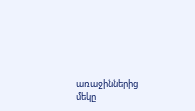առաջիններից մեկը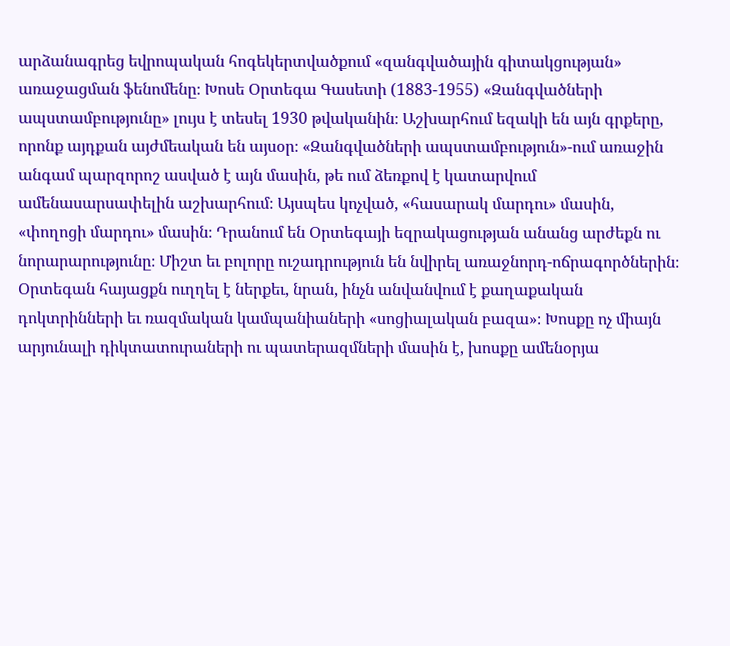արձանագրեց եվրոպական հոգեկերտվածքում «զանգվածային գիտակցության» առաջացման ֆենոմենը։ Խոսե Օրտեգա Գասետի (1883-1955) «Զանգվածների ապստամբությունը» լույս է տեսել 1930 թվականին։ Աշխարհում եզակի են այն գրքերը, որոնք այդքան այժմեական են այսօր։ «Զանգվածների ապստամբություն»-ում առաջին անգամ պարզորոշ ասված է այն մասին, թե ում ձեռքով է կատարվում ամենասարսափելին աշխարհում։ Այսպես կոչված, «հասարակ մարդու» մասին, «փողոցի մարդու» մասին։ Դրանում են Օրտեգայի եզրակացության անանց արժեքն ու նորարարությունը։ Միշտ եւ բոլորը ուշադրություն են նվիրել առաջնորդ-ոճրագործներին։ Օրտեգան հայացքն ուղղել է ներքեւ, նրան, ինչն անվանվում է քաղաքական դոկտրինների եւ ռազմական կամպանիաների «սոցիալական բազա»։ Խոսքը ոչ միայն արյունալի դիկտատուրաների ու պատերազմների մասին է, խոսքը ամենօրյա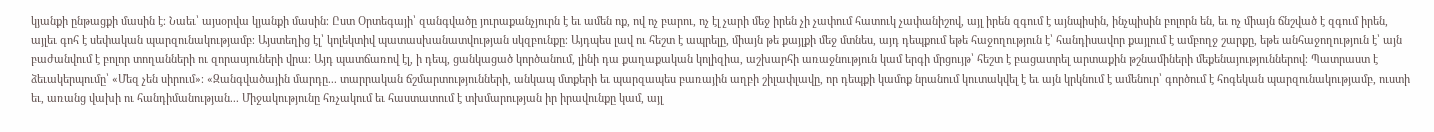կյանքի ընթացքի մասին է։ Նաեւ՝ այսօրվա կյանքի մասին։ Ըստ Օրտեգայի՝ զանգվածը յուրաքանչյուրն է եւ ամեն ոք, ով ոչ բարու, ոչ էլ չարի մեջ իրեն չի չափում հատուկ չափանիշով, այլ իրեն զգում է այնպիսին, ինչպիսին բոլորն են, եւ ոչ միայն ճնշված է զգում իրեն, այլեւ գոհ է սեփական պարզունակությամբ։ Այստեղից էլ՝ կոլեկտիվ պատասխանատվության սկզբունքը։ Այդպես լավ ու հեշտ է ապրելը, միայն թե քայլքի մեջ մտնես, այդ դեպքում եթե հաջողություն է՝ հանդիսավոր քայլում է ամբողջ շարքը, եթե անհաջողություն է՝ այն բաժանվում է բոլոր տողանների ու զորասյուների վրա։ Այդ պատճառով էլ, ի դեպ, ցանկացած կործանում, լինի դա քաղաքական կոլիզիա, աշխարհի առաջնություն կամ երգի մրցույթ՝ հեշտ է բացատրել արտաքին թշնամիների մեքենայություններով։ Պատրաստ է ձեւակերպումը՝ «Մեզ չեն սիրում»։ «Զանգվածային մարդը... տարրական ճշմարտությունների, անկապ մտքերի եւ պարզապես բառային աղբի շիլափլավը, որ դեպքի կամոք նրանում կուտակվել է եւ այն կրկնում է ամենուր՝ գործում է հոգեկան պարզունակությամբ, ուստի եւ, առանց վախի ու հանդիմանության... Միջակությունը հռչակում եւ հաստատում է տխմարության իր իրավունքը կամ, այլ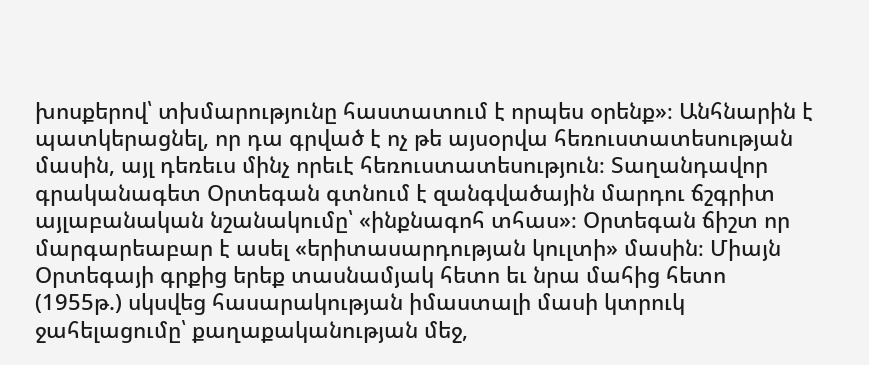խոսքերով՝ տխմարությունը հաստատում է որպես օրենք»։ Անհնարին է պատկերացնել, որ դա գրված է ոչ թե այսօրվա հեռուստատեսության մասին, այլ դեռեւս մինչ որեւէ հեռուստատեսություն։ Տաղանդավոր գրականագետ Օրտեգան գտնում է զանգվածային մարդու ճշգրիտ այլաբանական նշանակումը՝ «ինքնագոհ տհաս»։ Օրտեգան ճիշտ որ մարգարեաբար է ասել «երիտասարդության կուլտի» մասին։ Միայն Օրտեգայի գրքից երեք տասնամյակ հետո եւ նրա մահից հետո (1955թ.) սկսվեց հասարակության իմաստալի մասի կտրուկ ջահելացումը՝ քաղաքականության մեջ,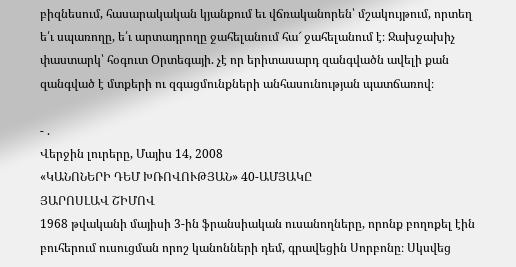բիզնեսում, հասարակական կյանքում եւ վճռականորեն՝ մշակույթում, որտեղ ե՛ւ սպառողը, ե՛ւ արտադրողը ջահելանում հա՜ ջահելանում է։ Ջախջախիչ փաստարկ՝ հօգուտ Օրտեգայի. չէ որ երիտասարդ զանգվածն ավելի քան զանգված է մտքերի ու զգացմունքների անհասունության պատճառով։

- .
Վերջին լուրերը, Մայիս 14, 2008
«ԿԱՆՈՆԵՐԻ ԴԵՄ ԽՌՈՎՈՒԹՅԱՆ» 40-ԱՄՅԱԿԸ
ՅԱՐՈՍԼԱՎ ՇԻՄՈՎ
1968 թվականի մայիսի 3-ին ֆրանսիական ուսանողները, որոնք բողոքել էին բուհերում ուսուցման որոշ կանոնների դեմ, գրավեցին Սորբոնը։ Սկսվեց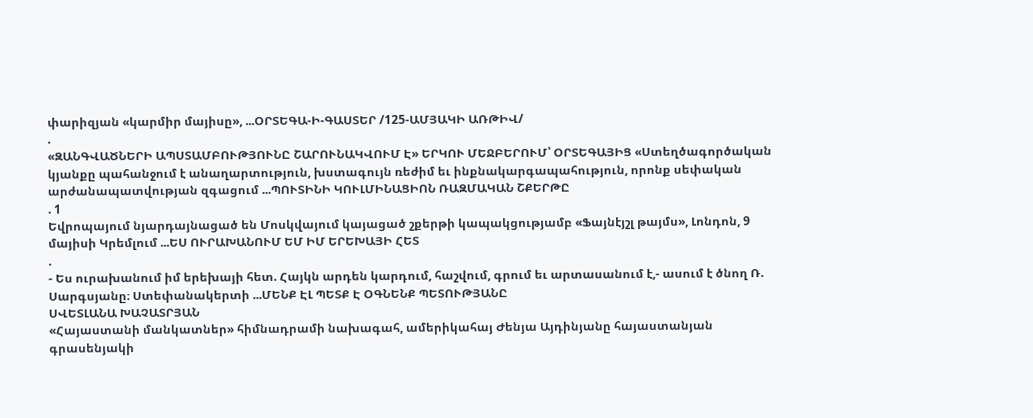փարիզյան «կարմիր մայիսը», ...ՕՐՏԵԳԱ-Ի-ԳԱՍՏԵՐ /125-ԱՄՅԱԿԻ ԱՌԹԻՎ/
.
«ԶԱՆԳՎԱԾՆԵՐԻ ԱՊՍՏԱՄԲՈՒԹՅՈՒՆԸ ՇԱՐՈՒՆԱԿՎՈՒՄ Է» ԵՐԿՈՒ ՄԵՋԲԵՐՈՒՄ՝ ՕՐՏԵԳԱՅԻՑ «Ստեղծագործական կյանքը պահանջում է անաղարտություն, խստագույն ռեժիմ եւ ինքնակարգապահություն, որոնք սեփական արժանապատվության զգացում ...ՊՈՒՏԻՆԻ ԿՈՒԼՄԻՆԱՑԻՈՆ ՌԱԶՄԱԿԱՆ ՇՔԵՐԹԸ
. 1
Եվրոպայում նյարդայնացած են Մոսկվայում կայացած շքերթի կապակցությամբ «Ֆայնէյշլ թայմս», Լոնդոն, 9 մայիսի Կրեմլում ...ԵՍ ՈՒՐԱԽԱՆՈՒՄ ԵՄ ԻՄ ԵՐԵԽԱՅԻ ՀԵՏ
.
- Ես ուրախանում իմ երեխայի հետ. Հայկն արդեն կարդում, հաշվում, գրում եւ արտասանում է,- ասում է ծնող Ռ. Սարգսյանը։ Ստեփանակերտի ...ՄԵՆՔ ԷԼ ՊԵՏՔ Է ՕԳՆԵՆՔ ՊԵՏՈՒԹՅԱՆԸ
ՍՎԵՏԼԱՆԱ ԽԱՉԱՏՐՅԱՆ
«Հայաստանի մանկատներ» հիմնադրամի նախագահ, ամերիկահայ Ժենյա Այդինյանը հայաստանյան գրասենյակի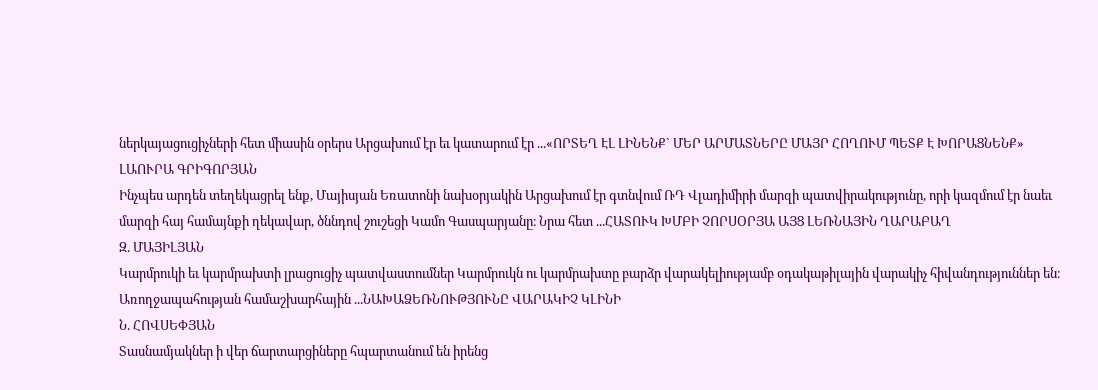ներկայացուցիչների հետ միասին օրերս Արցախում էր եւ կատարում էր ...«ՈՐՏԵՂ ԷԼ ԼԻՆԵՆՔ` ՄԵՐ ԱՐՄԱՏՆԵՐԸ ՄԱՅՐ ՀՈՂՈՒՄ ՊԵՏՔ Է ԽՈՐԱՑՆԵՆՔ»
ԼԱՈՒՐԱ ԳՐԻԳՈՐՅԱՆ
Ինչպես արդեն տեղեկացրել ենք, Մայիսյան Եռատոնի նախօրյակին Արցախում էր գտնվում ՌԴ Վլադիմիրի մարզի պատվիրակությունը, որի կազմում էր նաեւ մարզի հայ համայնքի ղեկավար, ծննդով շուշեցի Կամո Գասպարյանը։ Նրա հետ ...ՀԱՏՈՒԿ ԽՄԲԻ ՉՈՐՍՕՐՅԱ ԱՅՑ ԼԵՌՆԱՅԻՆ ՂԱՐԱԲԱՂ
Զ. ՄԱՅԻԼՅԱՆ
Կարմրուկի եւ կարմրախտի լրացուցիչ պատվաստումներ Կարմրուկն ու կարմրախտը բարձր վարակելիությամբ օդակաթիլային վարակիչ հիվանդություններ են։ Առողջապահության համաշխարհային ...ՆԱԽԱՁԵՌՆՈՒԹՅՈՒՆԸ ՎԱՐԱԿԻՉ ԿԼԻՆԻ
Ն. ՀՈՎՍԵՓՅԱՆ
Տասնամյակներ ի վեր ճարտարցիները հպարտանում են իրենց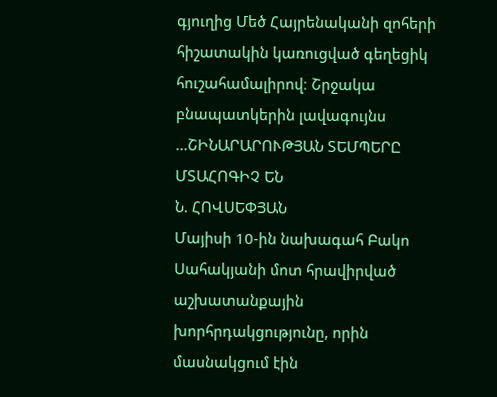գյուղից Մեծ Հայրենականի զոհերի հիշատակին կառուցված գեղեցիկ հուշահամալիրով։ Շրջակա բնապատկերին լավագույնս ...ՇԻՆԱՐԱՐՈՒԹՅԱՆ ՏԵՄՊԵՐԸ ՄՏԱՀՈԳԻՉ ԵՆ
Ն. ՀՈՎՍԵՓՅԱՆ
Մայիսի 10-ին նախագահ Բակո Սահակյանի մոտ հրավիրված աշխատանքային խորհրդակցությունը, որին մասնակցում էին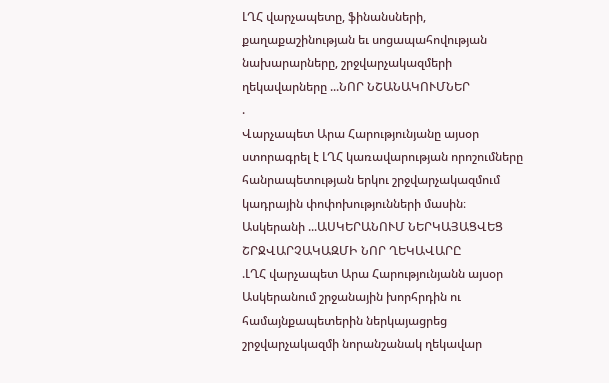ԼՂՀ վարչապետը, ֆինանսների, քաղաքաշինության եւ սոցապահովության նախարարները, շրջվարչակազմերի ղեկավարները ...ՆՈՐ ՆՇԱՆԱԿՈՒՄՆԵՐ
.
Վարչապետ Արա Հարությունյանը այսօր ստորագրել է ԼՂՀ կառավարության որոշումները հանրապետության երկու շրջվարչակազմում կադրային փոփոխությունների մասին։ Ասկերանի ...ԱՍԿԵՐԱՆՈՒՄ ՆԵՐԿԱՅԱՑՎԵՑ ՇՐՋՎԱՐՉԱԿԱԶՄԻ ՆՈՐ ՂԵԿԱՎԱՐԸ
.ԼՂՀ վարչապետ Արա Հարությունյանն այսօր Ասկերանում շրջանային խորհրդին ու համայնքապետերին ներկայացրեց շրջվարչակազմի նորանշանակ ղեկավար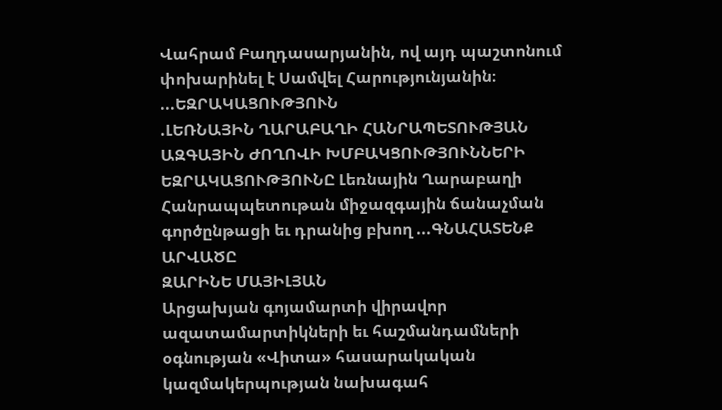Վահրամ Բաղդասարյանին, ով այդ պաշտոնում փոխարինել է Սամվել Հարությունյանին։ ...ԵԶՐԱԿԱՑՈՒԹՅՈՒՆ
.ԼԵՌՆԱՅԻՆ ՂԱՐԱԲԱՂԻ ՀԱՆՐԱՊԵՏՈՒԹՅԱՆ ԱԶԳԱՅԻՆ ԺՈՂՈՎԻ ԽՄԲԱԿՑՈՒԹՅՈՒՆՆԵՐԻ ԵԶՐԱԿԱՑՈՒԹՅՈՒՆԸ Լեռնային Ղարաբաղի Հանրապպետութան միջազգային ճանաչման գործընթացի եւ դրանից բխող ...ԳՆԱՀԱՏԵՆՔ ԱՐՎԱԾԸ
ԶԱՐԻՆԵ ՄԱՅԻԼՅԱՆ
Արցախյան գոյամարտի վիրավոր ազատամարտիկների եւ հաշմանդամների օգնության «Վիտա» հասարակական կազմակերպության նախագահ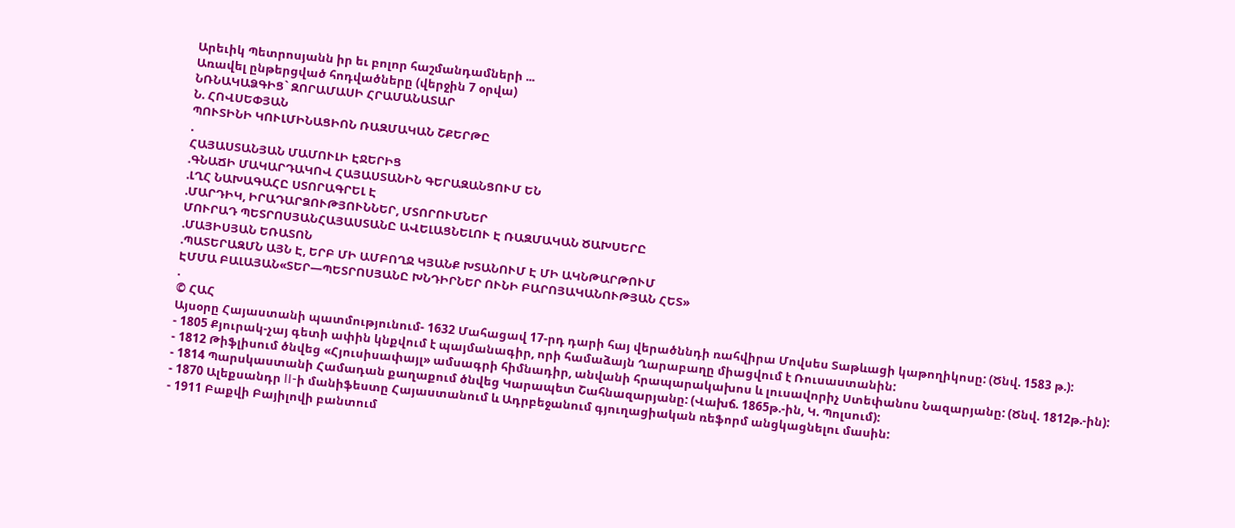Արեւիկ Պետրոսյանն իր եւ բոլոր հաշմանդամների ...
Առավել ընթերցված հոդվածները (վերջին 7 օրվա)
ՆՌՆԱԿԱՁԳԻՑ` ԶՈՐԱՄԱՍԻ ՀՐԱՄԱՆԱՏԱՐ
Ն. ՀՈՎՍԵՓՅԱՆ
ՊՈՒՏԻՆԻ ԿՈՒԼՄԻՆԱՑԻՈՆ ՌԱԶՄԱԿԱՆ ՇՔԵՐԹԸ
.
ՀԱՅԱՍՏԱՆՅԱՆ ՄԱՄՈՒԼԻ ԷՋԵՐԻՑ
.ԳՆԱՃԻ ՄԱԿԱՐԴԱԿՈՎ ՀԱՅԱՍՏԱՆԻՆ ԳԵՐԱԶԱՆՑՈՒՄ ԵՆ
.ԼՂՀ ՆԱԽԱԳԱՀԸ ՍՏՈՐԱԳՐԵԼ Է
.ՄԱՐԴԻԿ, ԻՐԱԴԱՐՁՈՒԹՅՈՒՆՆԵՐ, ՄՏՈՐՈՒՄՆԵՐ
ՄՈՒՐԱԴ ՊԵՏՐՈՍՅԱՆՀԱՅԱՍՏԱՆԸ ԱՎԵԼԱՑՆԵԼՈՒ Է ՌԱԶՄԱԿԱՆ ԾԱԽՍԵՐԸ
.ՄԱՅԻՍՅԱՆ ԵՌԱՏՈՆ
.ՊԱՏԵՐԱԶՄՆ ԱՅՆ Է, ԵՐԲ ՄԻ ԱՄԲՈՂՋ ԿՅԱՆՔ ԽՏԱՆՈՒՄ Է ՄԻ ԱԿՆԹԱՐԹՈՒՄ
ԷՄՄԱ ԲԱԼԱՅԱՆ«ՏԵՐ—ՊԵՏՐՈՍՅԱՆԸ ԽՆԴԻՐՆԵՐ ՈՒՆԻ ԲԱՐՈՅԱԿԱՆՈՒԹՅԱՆ ՀԵՏ»
.
© ՀԱՀ
Այսօրը Հայաստանի պատմությունում- 1632 Մահացավ 17-րդ դարի հայ վերածննդի ռահվիրա Մովսես Տաթևացի կաթողիկոսը: (Ծնվ. 1583 թ.):
- 1805 Քյուրակ-չայ գետի ափին կնքվում է պայմանագիր, որի համաձայն Ղարաբաղը միացվում է Ռուսաստանին:
- 1812 Թիֆլիսում ծնվեց «Հյուսիսափայլ» ամսագրի հիմնադիր, անվանի հրապարակախոս և լուսավորիչ Ստեփանոս Նազարյանը: (Ծնվ. 1812թ.-ին):
- 1814 Պարսկաստանի Համադան քաղաքում ծնվեց Կարապետ Շահնազարյանը: (Վախճ. 1865թ.-ին, Կ. Պոլսում):
- 1870 Ալեքսանդր II-ի մանիֆեստը Հայաստանում և Ադրբեջանում գյուղացիական ռեֆորմ անցկացնելու մասին:
- 1911 Բաքվի Բայիլովի բանտում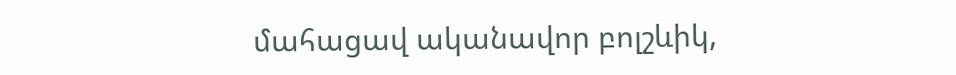մահացավ ականավոր բոլշևիկ,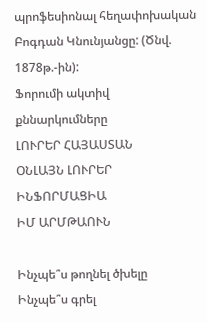պրոֆեսիոնալ հեղափոխական Բոգդան Կնունյանցը: (Ծնվ. 1878թ.-ին):
Ֆորումի ակտիվ քննարկումները
ԼՈՒՐԵՐ ՀԱՅԱՍՏԱՆ
ՕՆԼԱՅՆ ԼՈՒՐԵՐ
ԻՆՖՈՐՄԱՑԻԱ
ԻՄ ԱՐՄԹԱՈՒՆ

Ինչպե՞ս թողնել ծխելը
Ինչպե՞ս գրել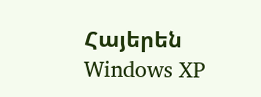Հայերեն Windows XP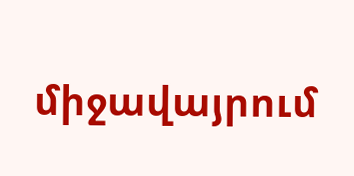միջավայրում